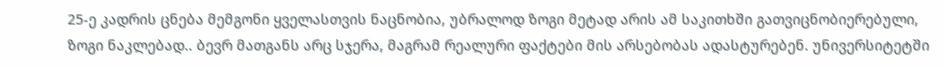25-ე კადრის ცნება მემგონი ყველასთვის ნაცნობია, უბრალოდ ზოგი მეტად არის ამ საკითხში გათვიცნობიერებული, ზოგი ნაკლებად.. ბევრ მათგანს არც სჯერა, მაგრამ რეალური ფაქტები მის არსებობას ადასტურებენ. უნივერსიტეტში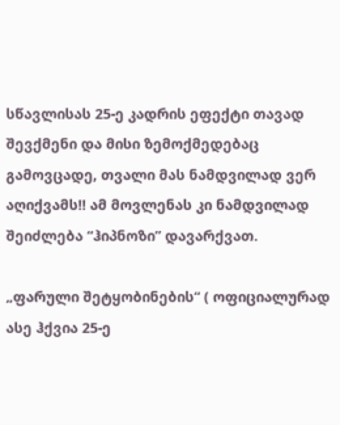სწავლისას 25-ე კადრის ეფექტი თავად შევქმენი და მისი ზემოქმედებაც გამოვცადე, თვალი მას ნამდვილად ვერ აღიქვამს!! ამ მოვლენას კი ნამდვილად შეიძლება “ჰიპნოზი” დავარქვათ.

„ფარული შეტყობინების“ ( ოფიციალურად ასე ჰქვია 25-ე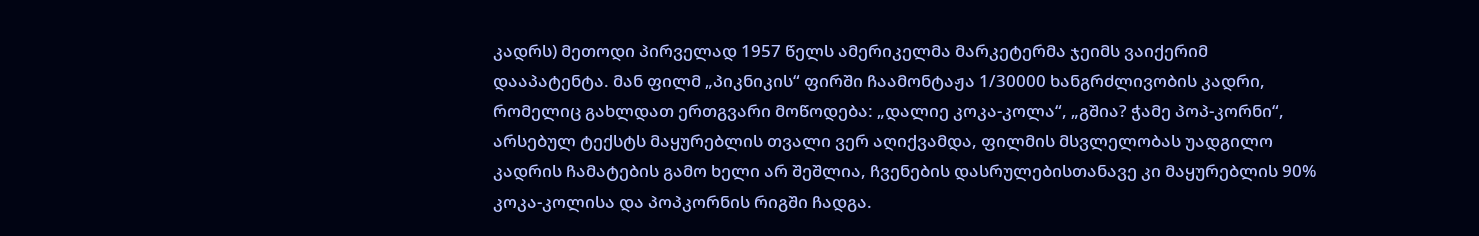კადრს) მეთოდი პირველად 1957 წელს ამერიკელმა მარკეტერმა ჯეიმს ვაიქერიმ დააპატენტა. მან ფილმ „პიკნიკის“ ფირში ჩაამონტაჟა 1/30000 ხანგრძლივობის კადრი, რომელიც გახლდათ ერთგვარი მოწოდება: „დალიე კოკა-კოლა“, „გშია? ჭამე პოპ-კორნი“, არსებულ ტექსტს მაყურებლის თვალი ვერ აღიქვამდა, ფილმის მსვლელობას უადგილო კადრის ჩამატების გამო ხელი არ შეშლია, ჩვენების დასრულებისთანავე კი მაყურებლის 90% კოკა-კოლისა და პოპკორნის რიგში ჩადგა.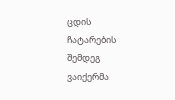ცდის ჩატარების შემდეგ ვაიქერმა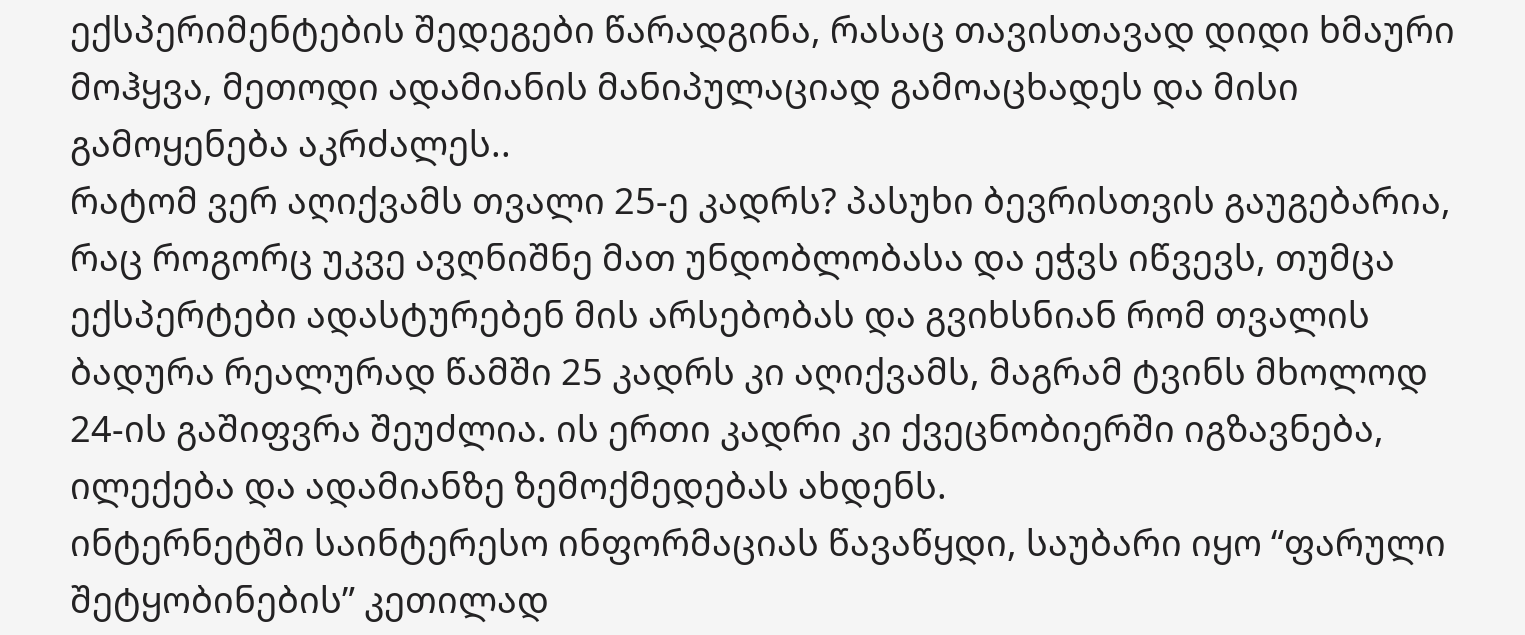ექსპერიმენტების შედეგები წარადგინა, რასაც თავისთავად დიდი ხმაური მოჰყვა, მეთოდი ადამიანის მანიპულაციად გამოაცხადეს და მისი გამოყენება აკრძალეს..
რატომ ვერ აღიქვამს თვალი 25-ე კადრს? პასუხი ბევრისთვის გაუგებარია, რაც როგორც უკვე ავღნიშნე მათ უნდობლობასა და ეჭვს იწვევს, თუმცა ექსპერტები ადასტურებენ მის არსებობას და გვიხსნიან რომ თვალის ბადურა რეალურად წამში 25 კადრს კი აღიქვამს, მაგრამ ტვინს მხოლოდ 24-ის გაშიფვრა შეუძლია. ის ერთი კადრი კი ქვეცნობიერში იგზავნება, ილექება და ადამიანზე ზემოქმედებას ახდენს.
ინტერნეტში საინტერესო ინფორმაციას წავაწყდი, საუბარი იყო “ფარული შეტყობინების” კეთილად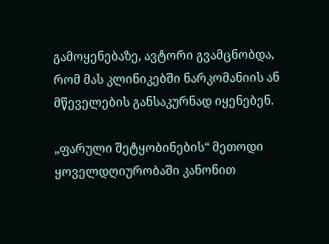გამოყენებაზე, ავტორი გვამცნობდა, რომ მას კლინიკებში ნარკომანიის ან მწეველების განსაკურნად იყენებენ.

„ფარული შეტყობინების“ მეთოდი ყოველდღიურობაში კანონით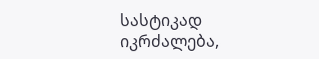სასტიკად იკრძალება,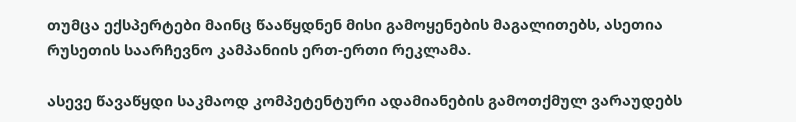თუმცა ექსპერტები მაინც წააწყდნენ მისი გამოყენების მაგალითებს, ასეთია რუსეთის საარჩევნო კამპანიის ერთ-ერთი რეკლამა.

ასევე წავაწყდი საკმაოდ კომპეტენტური ადამიანების გამოთქმულ ვარაუდებს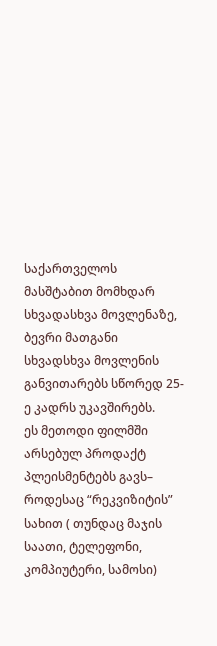საქართველოს მასშტაბით მომხდარ სხვადასხვა მოვლენაზე, ბევრი მათგანი სხვადსხვა მოვლენის განვითარებს სწორედ 25-ე კადრს უკავშირებს.
ეს მეთოდი ფილმში არსებულ პროდაქტ პლეისმენტებს გავს– როდესაც “რეკვიზიტის” სახით ( თუნდაც მაჯის საათი, ტელეფონი, კომპიუტერი, სამოსი)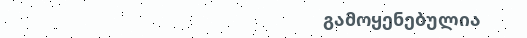გამოყენებულია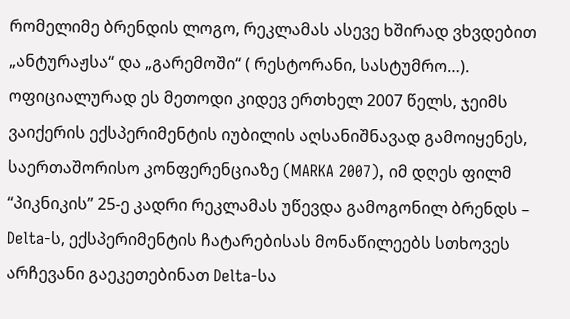რომელიმე ბრენდის ლოგო, რეკლამას ასევე ხშირად ვხვდებით „ანტურაჟსა“ და „გარემოში“ ( რესტორანი, სასტუმრო…).
ოფიციალურად ეს მეთოდი კიდევ ერთხელ 2007 წელს, ჯეიმს ვაიქერის ექსპერიმენტის იუბილის აღსანიშნავად გამოიყენეს, საერთაშორისო კონფერენციაზე (MARKA 2007), იმ დღეს ფილმ “პიკნიკის” 25-ე კადრი რეკლამას უწევდა გამოგონილ ბრენდს – Delta-ს, ექსპერიმენტის ჩატარებისას მონაწილეებს სთხოვეს არჩევანი გაეკეთებინათ Delta-სა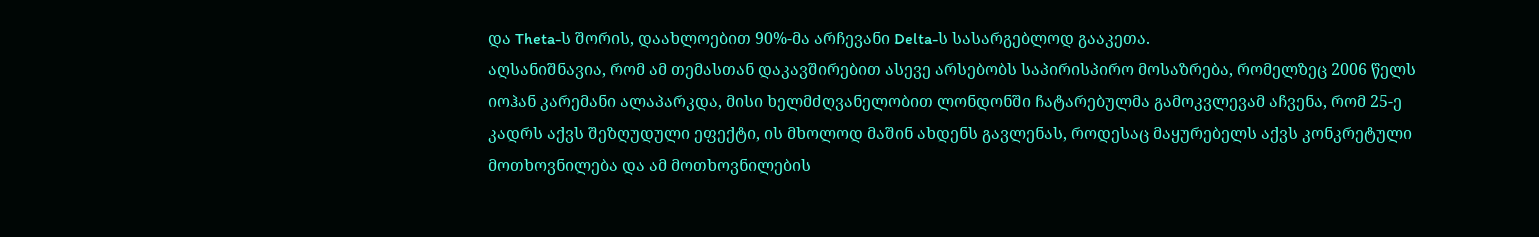და Theta-ს შორის, დაახლოებით 90%-მა არჩევანი Delta-ს სასარგებლოდ გააკეთა.
აღსანიშნავია, რომ ამ თემასთან დაკავშირებით ასევე არსებობს საპირისპირო მოსაზრება, რომელზეც 2006 წელს იოჰან კარემანი ალაპარკდა, მისი ხელმძღვანელობით ლონდონში ჩატარებულმა გამოკვლევამ აჩვენა, რომ 25-ე კადრს აქვს შეზღუდული ეფექტი, ის მხოლოდ მაშინ ახდენს გავლენას, როდესაც მაყურებელს აქვს კონკრეტული მოთხოვნილება და ამ მოთხოვნილების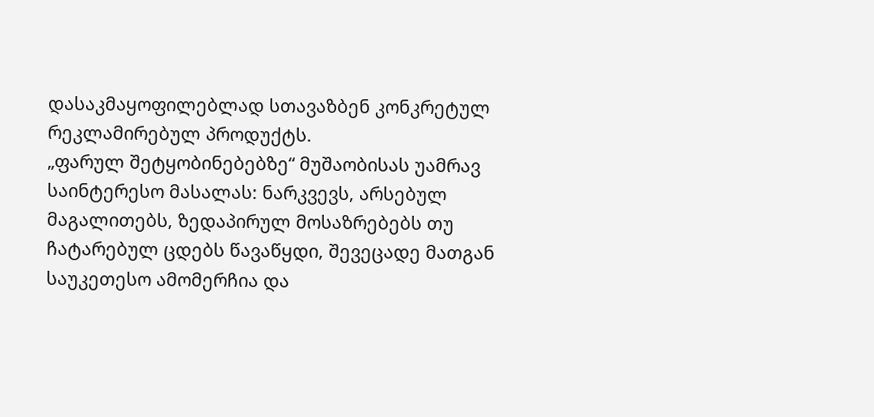დასაკმაყოფილებლად სთავაზბენ კონკრეტულ რეკლამირებულ პროდუქტს.
„ფარულ შეტყობინებებზე“ მუშაობისას უამრავ საინტერესო მასალას: ნარკვევს, არსებულ მაგალითებს, ზედაპირულ მოსაზრებებს თუ ჩატარებულ ცდებს წავაწყდი, შევეცადე მათგან საუკეთესო ამომერჩია და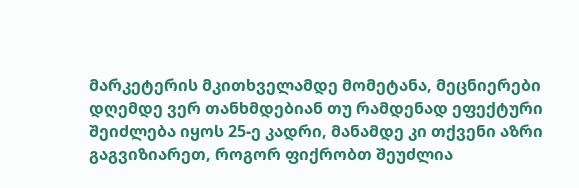მარკეტერის მკითხველამდე მომეტანა, მეცნიერები დღემდე ვერ თანხმდებიან თუ რამდენად ეფექტური შეიძლება იყოს 25-ე კადრი, მანამდე კი თქვენი აზრი გაგვიზიარეთ, როგორ ფიქრობთ შეუძლია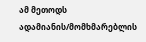ამ მეთოდს ადამიანის/მომხმარებლის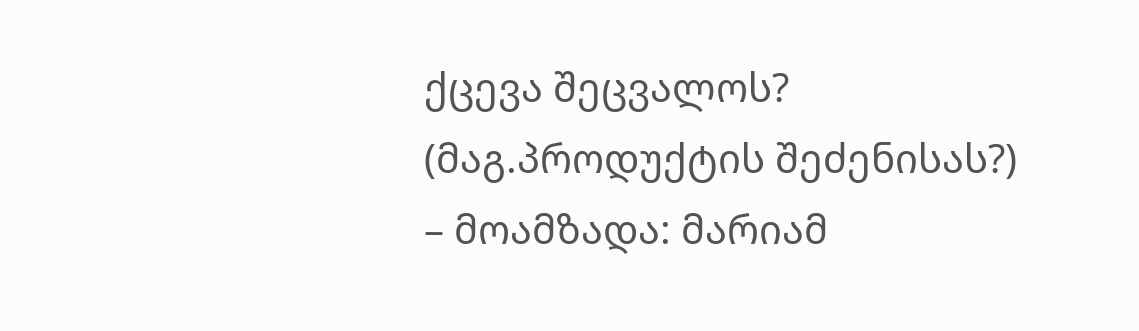ქცევა შეცვალოს? (მაგ.პროდუქტის შეძენისას?)
– მოამზადა: მარიამ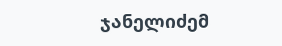ჯანელიძემ